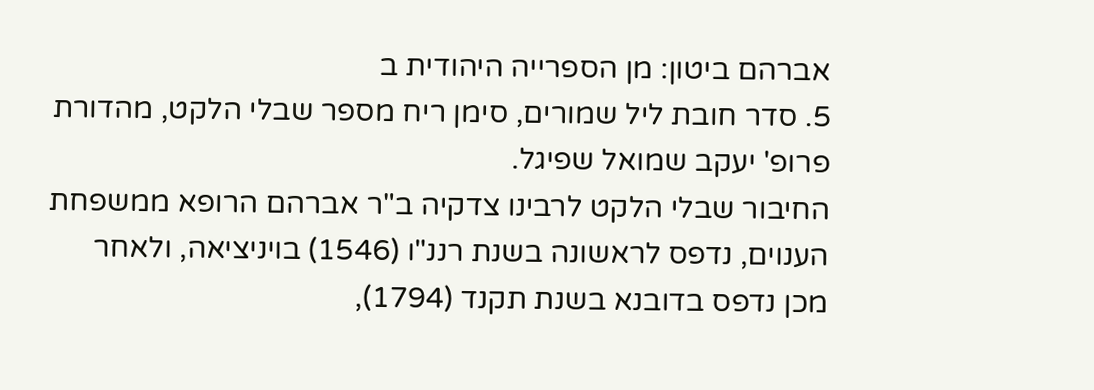אברהם ביטון: מן הספרייה היהודית ב
5. סדר חובת ליל שמורים, סימן ריח מספר שבלי הלקט, מהדורת פרופ' יעקב שמואל שפיגל.
החיבור שבלי הלקט לרבינו צדקיה ב"ר אברהם הרופא ממשפחת הענוים, נדפס לראשונה בשנת רננ"ו (1546) בויניציאה, ולאחר מכן נדפס בדובנא בשנת תקנד (1794),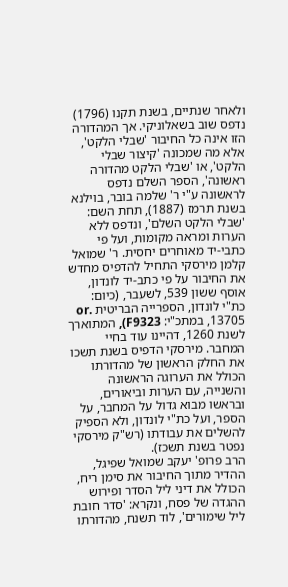ולאחר שנתיים, בשנת תקנו (1796) נדפס שוב בשאלוניקי. אך המהדורה הזו אינה כל החיבור 'שבלי הלקט', אלא מה שמכונה 'קיצור שבלי הלקט', או 'שבלי הלקט מהדורה ראשונה', הספר השלם נדפס לראשונה ע"י ר' שלמה בובר, בוילנא בשנת תרמז (1887), תחת השם: 'שבלי הלקט השלם', ונדפס ללא הערות ומראה מקומות, ועל פי כתבי-יד מאוחרים יחסית. ר' שמואל קלמן מירסקי התחיל להדפיס מחדש את החיבור על פי כתב-יד לונדון, אוסף ששון 539, לשעבר, (כיום: כת"י לונדון, הספרייה הבריטית or. 13705, במתכ"י: F9323), המתוארך לשנת 1260, דהיינו עוד בחיי המחבר. מירסקי הדפיס בשנת תשכו את החלק הראשון של מהדורתו הכולל את הערוגה הראשונה והשנייה, עם הערות וביאורים, ובראשו מבוא גדול על המחבר, על הספר, ועל כת"י לונדון, ולא הספיק להשלים את עבודתו (רש"ק מירסקי נפטר בשנת תשכז).
הרב פרופ' יעקב שמואל שפיגל, ההדיר מתוך החיבור את סימן ריח, הכולל את דיני ליל הסדר ופירוש ההגדה של פסח, ונקרא: 'סדר חובת ליל שימורים', לוד תשנח, מהדורתו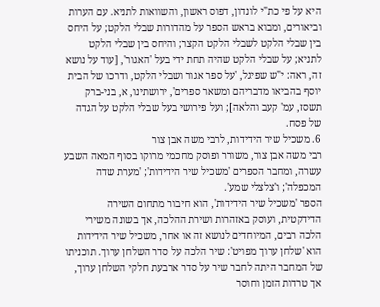היא על פי כת"י לונדון, דפוס ראשון, והשוואות לתניא. עם הערות וביאורים, ומבוא בראש הספר על מהדורות שבלי הלקט; על היחס בין שבלי הלקט לשבלי הלקט הקצר; והיחס בין שבלי הלקט לתניא; על שבלי הלקט שהיה תחת ידי בעל 'האגור', [עוד על נושא זה, ראה: י"ש שפיגל, 'על ספר אגור ושבלי הלקט, ודרכו של הבית יוסף בהביאו מדבריהם ומשאר ספרים', ירושתינו, א, בני-ברק תשסז, עמ' קעב והלאה]; ועל פירושי בעל שבלי הלקט על הגדה של פסח.
6. משכיל שיר הידידות, לרבי משה אבן צור
רבי משה אבן צור, משורר ופוסק מחכמי מרוקו בסוף המאה השבע עשרה, ומחבר הספרים 'משכיל שיר הידידות'; 'מערת שדה המכפלה'; ו'צלצלי שמע'.
הספר 'משכיל שיר הידידות', הוא חיבור מתחום השירה הדידקטית, ועוסק באזהרות ושירת ההלכה, אך בשונה משירי הלכה רבים, המיוחדים לנושא זה או אחר, משכיל שיר הידידות הוא 'שלחן ערוך מפויט': שיר הלכה על סדר השלחן ערוך. תוכניתו של המחבר היתה לחבר שיר על סדר ארבעת חלקי השלחן ערוך, אך טרדות הזמן וחוסר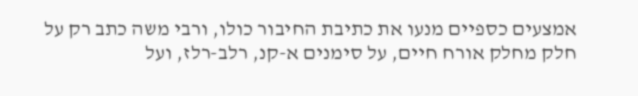אמצעים כספיים מנעו את כתיבת החיבור כולו, ורבי משה כתב רק על חלק מחלק אורח חיים, על סימנים א-קנ, רלב-רלז, ועל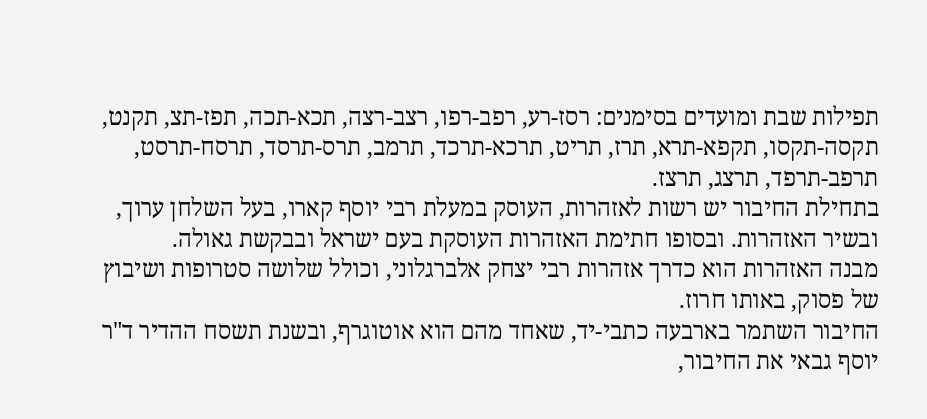תפילות שבת ומועדים בסימנים: רסז-רע, רפב-רפו, רצב-רצה, תכא-תכה, תפז-תצ, תקנט, תקסה-תקסו, תקפא-תרא, תרז, תריט, תרכא-תרכד, תרמב, תרס-תרסד, תרסח-תרסט, תרפב-תרפד, תרצג, תרצז.
בתחילת החיבור יש רשות לאזהרות, העוסק במעלת רבי יוסף קארו, בעל השלחן ערוך, ובשיר האזהרות. ובסופו חתימת האזהרות העוסקת בעם ישראל ובבקשת גאולה.
מבנה האזהרות הוא כדרך אזהרות רבי יצחק אלברגלוני, וכולל שלושה סטרופות ושיבוץ של פסוק, באותו חרוז.
החיבור השתמר בארבעה כתבי-יד, שאחד מהם הוא אוטוגרף, ובשנת תשסח ההדיר ד"ר יוסף גבאי את החיבור,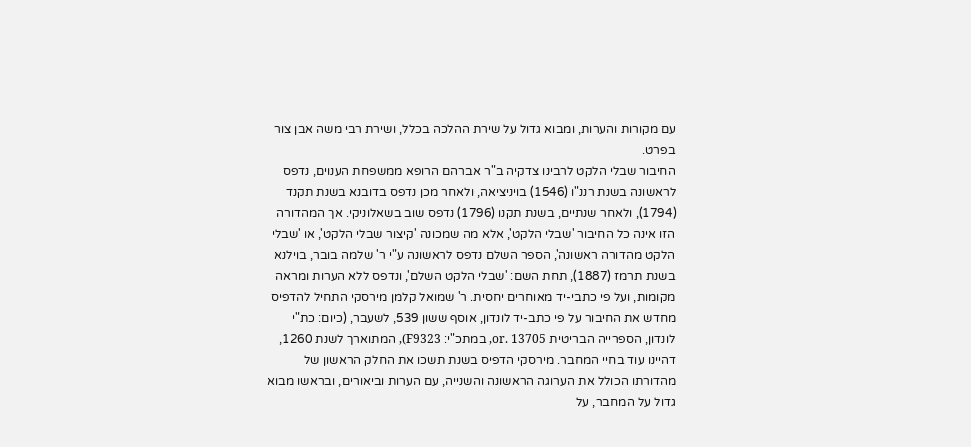עם מקורות והערות, ומבוא גדול על שירת ההלכה בכלל, ושירת רבי משה אבן צור בפרט.
החיבור שבלי הלקט לרבינו צדקיה ב"ר אברהם הרופא ממשפחת הענוים, נדפס לראשונה בשנת רננ"ו (1546) בויניציאה, ולאחר מכן נדפס בדובנא בשנת תקנד (1794), ולאחר שנתיים, בשנת תקנו (1796) נדפס שוב בשאלוניקי. אך המהדורה הזו אינה כל החיבור 'שבלי הלקט', אלא מה שמכונה 'קיצור שבלי הלקט', או 'שבלי הלקט מהדורה ראשונה', הספר השלם נדפס לראשונה ע"י ר' שלמה בובר, בוילנא בשנת תרמז (1887), תחת השם: 'שבלי הלקט השלם', ונדפס ללא הערות ומראה מקומות, ועל פי כתבי-יד מאוחרים יחסית. ר' שמואל קלמן מירסקי התחיל להדפיס מחדש את החיבור על פי כתב-יד לונדון, אוסף ששון 539, לשעבר, (כיום: כת"י לונדון, הספרייה הבריטית or. 13705, במתכ"י: F9323), המתוארך לשנת 1260, דהיינו עוד בחיי המחבר. מירסקי הדפיס בשנת תשכו את החלק הראשון של מהדורתו הכולל את הערוגה הראשונה והשנייה, עם הערות וביאורים, ובראשו מבוא גדול על המחבר, על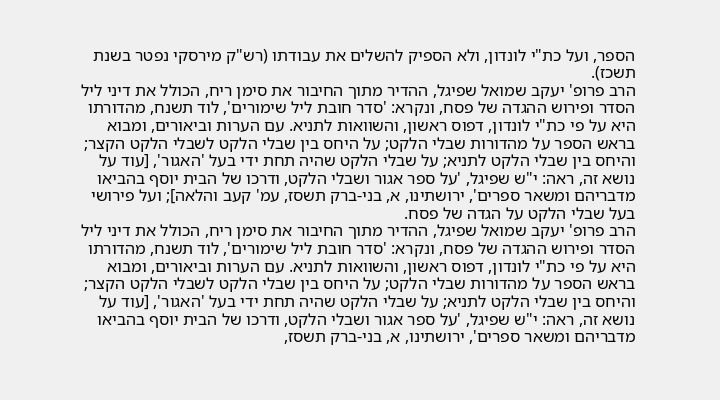הספר, ועל כת"י לונדון, ולא הספיק להשלים את עבודתו (רש"ק מירסקי נפטר בשנת תשכז).
הרב פרופ' יעקב שמואל שפיגל, ההדיר מתוך החיבור את סימן ריח, הכולל את דיני ליל הסדר ופירוש ההגדה של פסח, ונקרא: 'סדר חובת ליל שימורים', לוד תשנח, מהדורתו היא על פי כת"י לונדון, דפוס ראשון, והשוואות לתניא. עם הערות וביאורים, ומבוא בראש הספר על מהדורות שבלי הלקט; על היחס בין שבלי הלקט לשבלי הלקט הקצר; והיחס בין שבלי הלקט לתניא; על שבלי הלקט שהיה תחת ידי בעל 'האגור', [עוד על נושא זה, ראה: י"ש שפיגל, 'על ספר אגור ושבלי הלקט, ודרכו של הבית יוסף בהביאו מדבריהם ומשאר ספרים', ירושתינו, א, בני-ברק תשסז, עמ' קעב והלאה]; ועל פירושי בעל שבלי הלקט על הגדה של פסח.
הרב פרופ' יעקב שמואל שפיגל, ההדיר מתוך החיבור את סימן ריח, הכולל את דיני ליל הסדר ופירוש ההגדה של פסח, ונקרא: 'סדר חובת ליל שימורים', לוד תשנח, מהדורתו היא על פי כת"י לונדון, דפוס ראשון, והשוואות לתניא. עם הערות וביאורים, ומבוא בראש הספר על מהדורות שבלי הלקט; על היחס בין שבלי הלקט לשבלי הלקט הקצר; והיחס בין שבלי הלקט לתניא; על שבלי הלקט שהיה תחת ידי בעל 'האגור', [עוד על נושא זה, ראה: י"ש שפיגל, 'על ספר אגור ושבלי הלקט, ודרכו של הבית יוסף בהביאו מדבריהם ומשאר ספרים', ירושתינו, א, בני-ברק תשסז,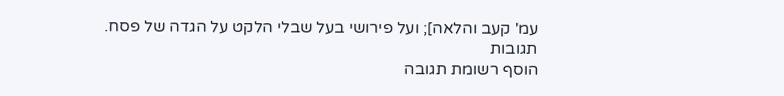עמ' קעב והלאה]; ועל פירושי בעל שבלי הלקט על הגדה של פסח.
תגובות
הוסף רשומת תגובה